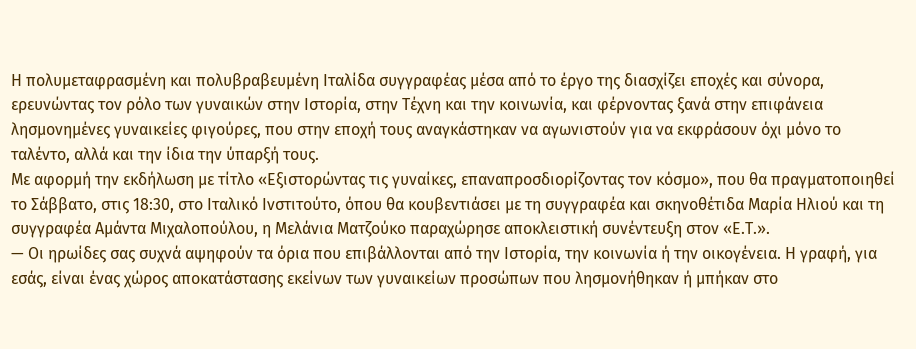Η πολυμεταφρασμένη και πολυβραβευμένη Ιταλίδα συγγραφέας μέσα από το έργο της διασχίζει εποχές και σύνορα, ερευνώντας τον ρόλο των γυναικών στην Ιστορία, στην Τέχνη και την κοινωνία, και φέρνοντας ξανά στην επιφάνεια λησμονημένες γυναικείες φιγούρες, που στην εποχή τους αναγκάστηκαν να αγωνιστούν για να εκφράσουν όχι μόνο το ταλέντο, αλλά και την ίδια την ύπαρξή τους.
Με αφορμή την εκδήλωση με τίτλο «Εξιστορώντας τις γυναίκες, επαναπροσδιορίζοντας τον κόσμο», που θα πραγματοποιηθεί το Σάββατο, στις 18:30, στο Ιταλικό Ινστιτούτο, όπου θα κουβεντιάσει με τη συγγραφέα και σκηνοθέτιδα Μαρία Ηλιού και τη συγγραφέα Αμάντα Μιχαλοπούλου, η Μελάνια Ματζούκο παραχώρησε αποκλειστική συνέντευξη στον «Ε.Τ.».
— Οι ηρωίδες σας συχνά αψηφούν τα όρια που επιβάλλονται από την Ιστορία, την κοινωνία ή την οικογένεια. Η γραφή, για εσάς, είναι ένας χώρος αποκατάστασης εκείνων των γυναικείων προσώπων που λησμονήθηκαν ή μπήκαν στο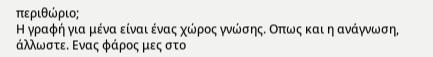περιθώριο;
Η γραφή για μένα είναι ένας χώρος γνώσης. Οπως και η ανάγνωση, άλλωστε. Ενας φάρος μες στο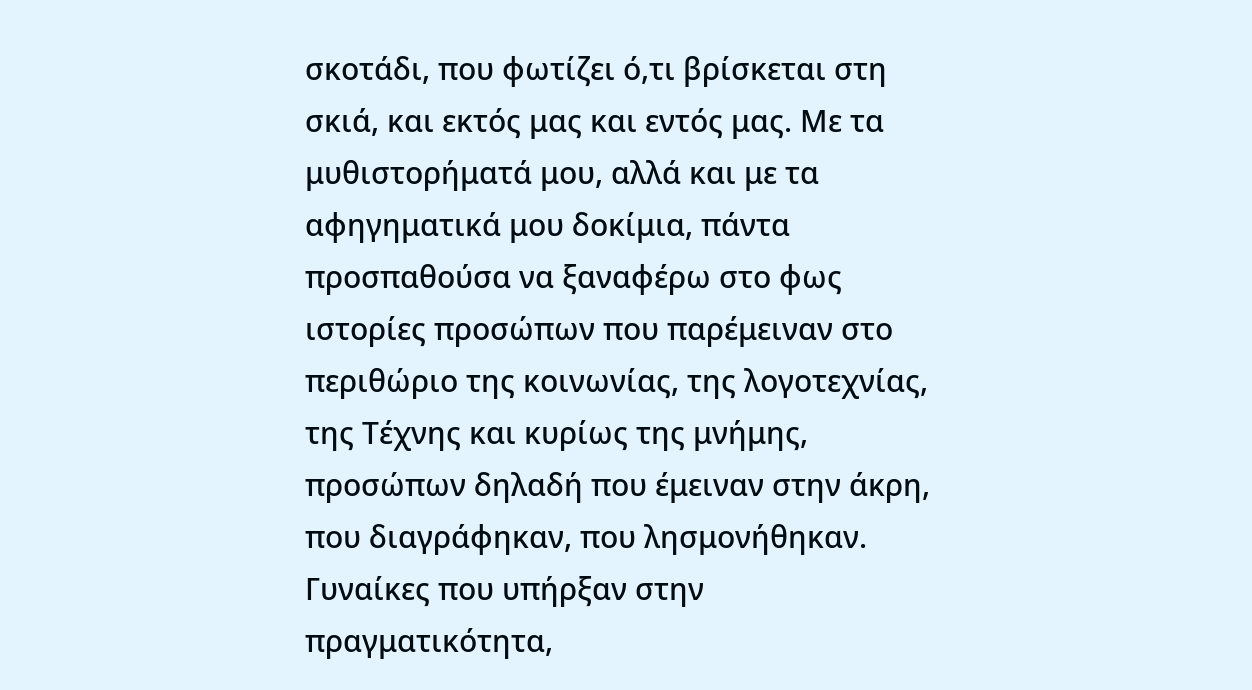σκοτάδι, που φωτίζει ό,τι βρίσκεται στη σκιά, και εκτός μας και εντός μας. Με τα μυθιστορήματά μου, αλλά και με τα αφηγηματικά μου δοκίμια, πάντα προσπαθούσα να ξαναφέρω στο φως ιστορίες προσώπων που παρέμειναν στο περιθώριο της κοινωνίας, της λογοτεχνίας, της Τέχνης και κυρίως της μνήμης, προσώπων δηλαδή που έμειναν στην άκρη, που διαγράφηκαν, που λησμονήθηκαν. Γυναίκες που υπήρξαν στην πραγματικότητα,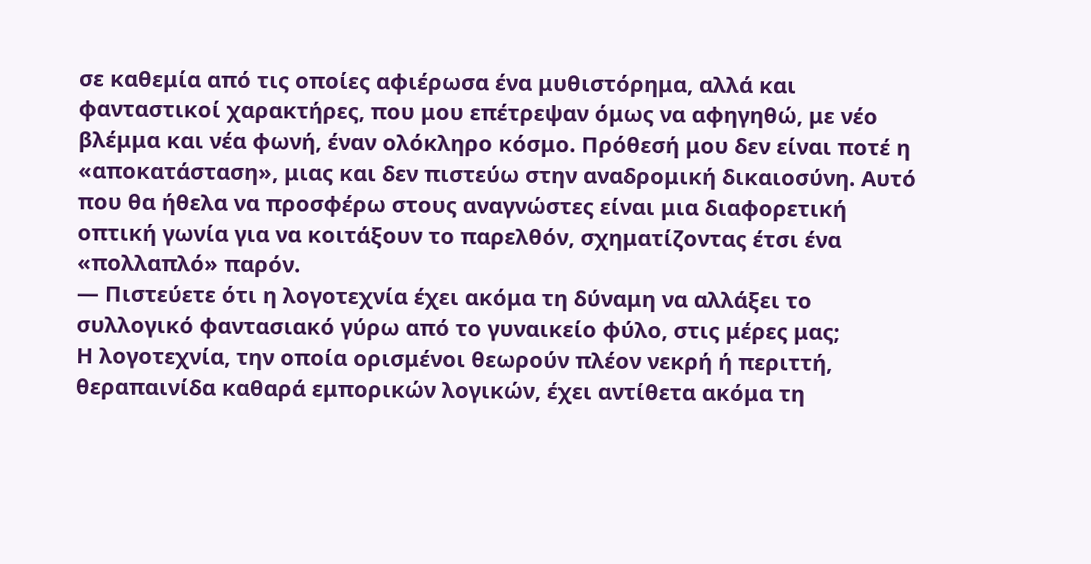σε καθεμία από τις οποίες αφιέρωσα ένα μυθιστόρημα, αλλά και φανταστικοί χαρακτήρες, που μου επέτρεψαν όμως να αφηγηθώ, με νέο βλέμμα και νέα φωνή, έναν ολόκληρο κόσμο. Πρόθεσή μου δεν είναι ποτέ η «αποκατάσταση», μιας και δεν πιστεύω στην αναδρομική δικαιοσύνη. Αυτό που θα ήθελα να προσφέρω στους αναγνώστες είναι μια διαφορετική οπτική γωνία για να κοιτάξουν το παρελθόν, σχηματίζοντας έτσι ένα «πολλαπλό» παρόν.
— Πιστεύετε ότι η λογοτεχνία έχει ακόμα τη δύναμη να αλλάξει το συλλογικό φαντασιακό γύρω από το γυναικείο φύλο, στις μέρες μας;
Η λογοτεχνία, την οποία ορισμένοι θεωρούν πλέον νεκρή ή περιττή, θεραπαινίδα καθαρά εμπορικών λογικών, έχει αντίθετα ακόμα τη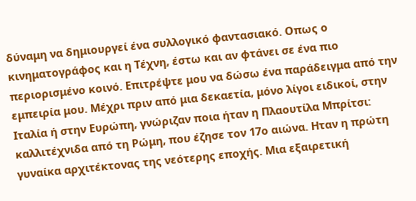δύναμη να δημιουργεί ένα συλλογικό φαντασιακό. Οπως ο κινηματογράφος και η Τέχνη, έστω και αν φτάνει σε ένα πιο περιορισμένο κοινό. Επιτρέψτε μου να δώσω ένα παράδειγμα από την εμπειρία μου. Μέχρι πριν από μια δεκαετία, μόνο λίγοι ειδικοί, στην Ιταλία ή στην Ευρώπη, γνώριζαν ποια ήταν η Πλαουτίλα Μπρίτσι: καλλιτέχνιδα από τη Ρώμη, που έζησε τον 17ο αιώνα. Ηταν η πρώτη γυναίκα αρχιτέκτονας της νεότερης εποχής. Μια εξαιρετική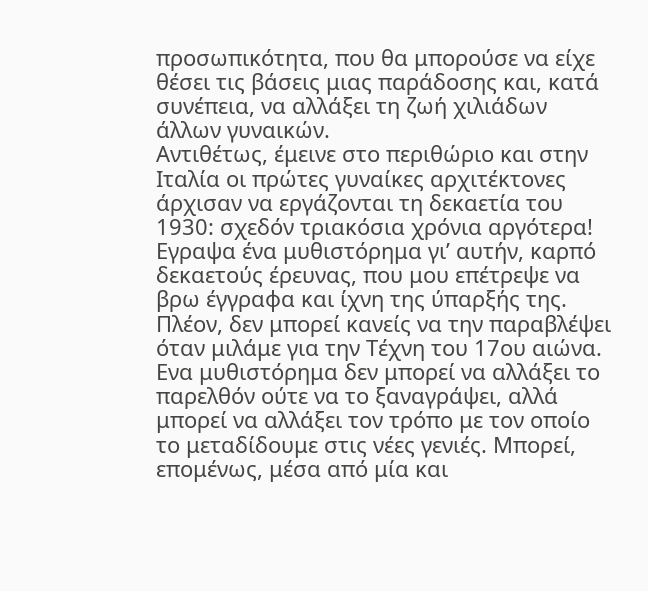προσωπικότητα, που θα μπορούσε να είχε θέσει τις βάσεις μιας παράδοσης και, κατά συνέπεια, να αλλάξει τη ζωή χιλιάδων άλλων γυναικών.
Αντιθέτως, έμεινε στο περιθώριο και στην Ιταλία οι πρώτες γυναίκες αρχιτέκτονες άρχισαν να εργάζονται τη δεκαετία του 1930: σχεδόν τριακόσια χρόνια αργότερα! Εγραψα ένα μυθιστόρημα γι’ αυτήν, καρπό δεκαετούς έρευνας, που μου επέτρεψε να βρω έγγραφα και ίχνη της ύπαρξής της. Πλέον, δεν μπορεί κανείς να την παραβλέψει όταν μιλάμε για την Τέχνη του 17ου αιώνα. Ενα μυθιστόρημα δεν μπορεί να αλλάξει το παρελθόν ούτε να το ξαναγράψει, αλλά μπορεί να αλλάξει τον τρόπο με τον οποίο το μεταδίδουμε στις νέες γενιές. Μπορεί, επομένως, μέσα από μία και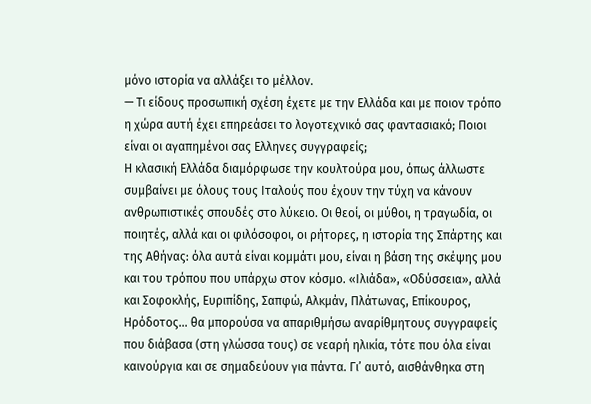μόνο ιστορία να αλλάξει το μέλλον.
— Τι είδους προσωπική σχέση έχετε με την Ελλάδα και με ποιον τρόπο η χώρα αυτή έχει επηρεάσει το λογοτεχνικό σας φαντασιακό; Ποιοι είναι οι αγαπημένοι σας Ελληνες συγγραφείς;
Η κλασική Ελλάδα διαμόρφωσε την κουλτούρα μου, όπως άλλωστε συμβαίνει με όλους τους Ιταλούς που έχουν την τύχη να κάνουν ανθρωπιστικές σπουδές στο λύκειο. Οι θεοί, οι μύθοι, η τραγωδία, οι ποιητές, αλλά και οι φιλόσοφοι, οι ρήτορες, η ιστορία της Σπάρτης και της Αθήνας: όλα αυτά είναι κομμάτι μου, είναι η βάση της σκέψης μου και του τρόπου που υπάρχω στον κόσμο. «Ιλιάδα», «Οδύσσεια», αλλά και Σοφοκλής, Ευριπίδης, Σαπφώ, Αλκμάν, Πλάτωνας, Επίκουρος, Ηρόδοτος… θα μπορούσα να απαριθμήσω αναρίθμητους συγγραφείς που διάβασα (στη γλώσσα τους) σε νεαρή ηλικία, τότε που όλα είναι καινούργια και σε σημαδεύουν για πάντα. Γι’ αυτό, αισθάνθηκα στη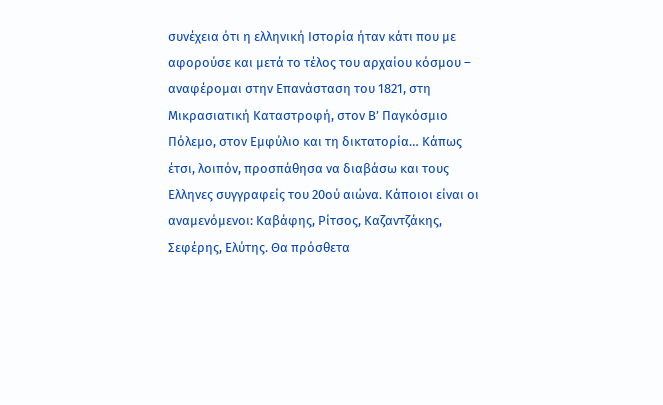συνέχεια ότι η ελληνική Ιστορία ήταν κάτι που με αφορούσε και μετά το τέλος του αρχαίου κόσμου – αναφέρομαι στην Επανάσταση του 1821, στη Μικρασιατική Καταστροφή, στον Β’ Παγκόσμιο Πόλεμο, στον Εμφύλιο και τη δικτατορία… Κάπως έτσι, λοιπόν, προσπάθησα να διαβάσω και τους Ελληνες συγγραφείς του 20ού αιώνα. Κάποιοι είναι οι αναμενόμενοι: Καβάφης, Ρίτσος, Καζαντζάκης, Σεφέρης, Ελύτης. Θα πρόσθετα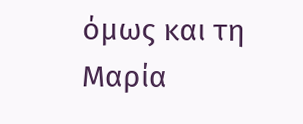όμως και τη Μαρία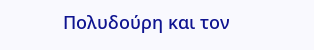Πολυδούρη και τον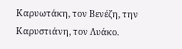Καρυωτάκη, τον Βενέζη, την Καρυστιάνη, τον Λυάκο.